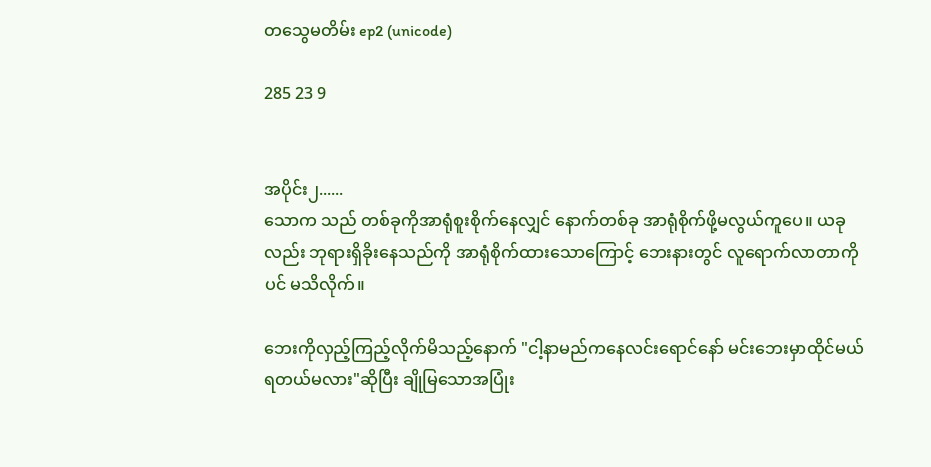တသွေမတိမ်း ep2 (unicode)

285 23 9


အပိုင်း၂......
သောက သည် တစ်ခုကိုအာရုံစူးစိုက်နေလျှင် နောက်တစ်ခု အာရုံစိုက်ဖို့မလွယ်ကူပေ။ ယခုလည်း ဘုရားရှိခိုးနေသည်ကို အာရုံစိုက်ထားသောကြောင့် ဘေးနားတွင် လူရောက်လာတာကိုပင် မသိလိုက်။

ဘေးကိုလှည့်ကြည့်လိုက်မိသည့်နောက် "ငါ့နာမည်ကနေလင်းရောင်နော် မင်းဘေးမှာထိုင်မယ် ရတယ်မလား"ဆိုပြီး ချိုမြသောအပြုံး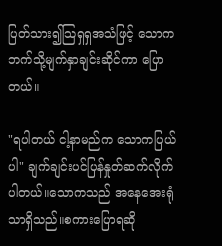ပြတ်သား၍သြရှရှအသံဖြင့် သောက ဘက်သို့မျက်နှာချင်းဆိုင်ကာ ပြောတယ်။

"ရပါတယ် ငါ့နာမည်က သောကပြယ်ပါ" ချက်ချင်းပင်ပြန်နှုတ်ဆက်လိုက်ပါတယ်။သောကသည် အနေအေးရုံသာရှိသည်။စကားပြောရဆို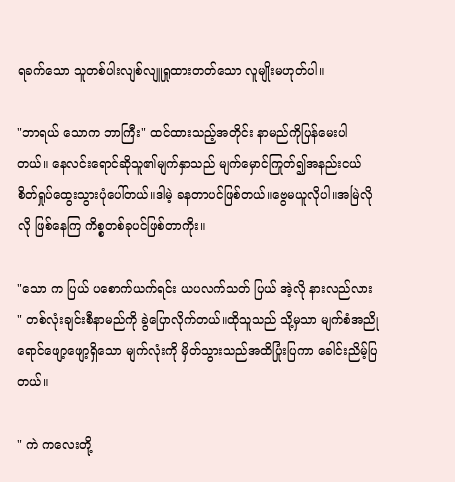ရခက်သော သူတစ်ပါးလျစ်လျူရှုထားတတ်သော လူမျိုးမဟုတ်ပါ။

"ဘာရယ် သောက ဘာကြီး" ထင်ထားသည့်အတိုင်း နာမည်ကိုပြန်မေးပါတယ်။ နေလင်းရောင်ဆိုသူ၏မျက်နှာသည် မျက်မှောင်ကြုတ်၍အနည်းငယ် စိတ်ရှုပ်ထွေးသွားပုံပေါ်တယ်။ဒါမဲ့ ခနတာပင်ဖြစ်တယ်။ဗွေမယူလိုပါ။အမြဲလိုလို ဖြစ်နေကြ ကိစ္စတစ်ခုပင်ဖြစ်တာကိုး။

"သော က ပြယ် ပစောက်ယက်ရင်း ယပလက်သတ် ပြယ် အဲ့လို နားလည်လား " တစ်လုံးချင်းစီနာမည်ကို ခွဲပြောလိုက်တယ်။ထိုသူသည် သို့မှသာ မျက်စံအညိုရောင်ဖျော့ဖျော့ရှိသော မျက်လုံးကို မှိတ်သွားသည်အထိပြုံးပြကာ ခေါင်းညိမ့်ပြတယ်။

" ကဲ ကလေးတို့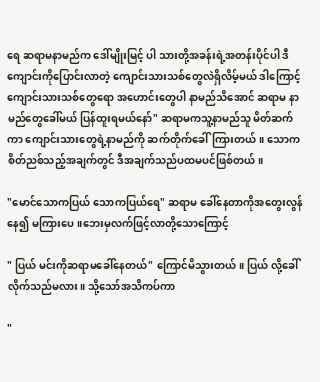ရေ ဆရာမနာမည်က ဒေါ်မျိုးမြင့် ပါ သားတို့အခန်းရဲ့အတန်းပိုင်ပါ ဒီကျောင်းကိုပြောင်းလာတဲ့ ကျောင်းသားသစ်တွေလဲရှိလိမ့်မယ် ဒါကြောင့် ကျောင်းသားသစ်တွေရော အဟောင်းတွေပါ နာမည်သိအောင် ဆရာမ နာမည်တွေခေါ်မယ် ပြန်ထူးရမယ်နော်" ဆရာမကသူ့နာမည်သူ မိတ်ဆက်ကာ ကျောင်းသားတွေရဲ့နာမည်ကို ဆက်တိုက်ခေါ်ကြားတယ်။ သောက စိတ်ညစ်သည့်အချက်တွင် ဒီအချက်သည်ပထမပင်ဖြစ်တယ်။

"မောင်သောကပြယ် သောကပြယ်ရေ" ဆရာမ ခေါ်နေတာကိုအတွေးလွန်နေ၍ မကြားပေ။ဘေးမှလက်ဖြင့်လာတို့သောကြောင့်

" ပြယ် မင်းကိုဆရာမခေါ်နေတယ်" ကြောင်မိသွားတယ်။ ပြယ် လို့ခေါ်လိုက်သည်မလား။ သို့သော်အသိကပ်ကာ

"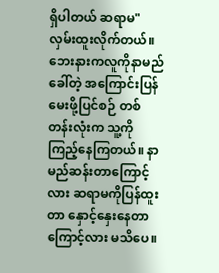ရှိပါတယ် ဆရာမ"လှမ်းထူးလိုက်တယ်။ဘေးနားကလူကိုနာမည်ခေါ်တဲ့ အကြောင်းပြန်မေးဖို့ပြင်စဉ် တစ်တန်းလုံးက သူ့ကိုကြည့်နေကြတယ်။ နာမည်ဆန်းတာကြောင့်လား ဆရာမကိုပြန်ထူးတာ နှောင့်နှေးနေတာကြောင့်လား မသိပေ။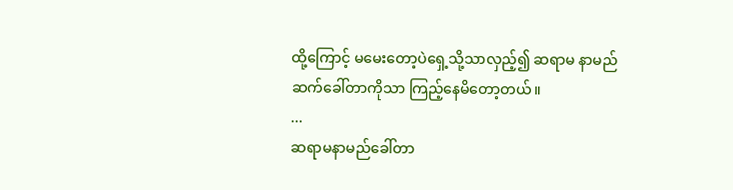ထို့ကြောင့် မမေးတော့ပဲရှေ့သို့သာလှည့်၍ ဆရာမ နာမည်ဆက်ခေါ်တာကိုသာ ကြည့်နေမိတော့တယ်။
...
ဆရာမနာမည်ခေါ်တာ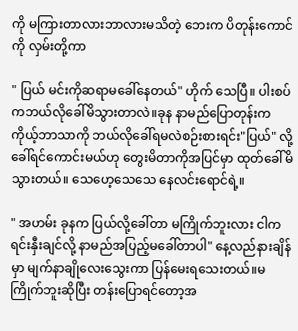ကို မကြားတာလားဘာလားမသိတဲ့ ဘေးက ပိတုန်းကောင်ကို လှမ်းတို့ကာ

" ပြယ် မင်းကိုဆရာမခေါ်နေတယ်" ဟိုက် သေပြီ။ ပါးစပ်ကဘယ်လိုခေါ်မိသွားတာလဲ။ခုန နာမည်ပြောတုန်းက ကိုယ့်ဘာသာကို ဘယ်လိုခေါ်ရမလဲစဉ်းစားရင်း"ပြယ်" လို့ခေါ်ရင်ကောင်းမယ်ဟု တွေးမိတာကိုအပြင်မှာ ထုတ်ခေါ်မိသွားတယ်။ သေဟေ့သေသေ နေလင်းရောင်ရဲ့။

" အဟမ်း ခုနက ပြယ်လို့ခေါ်တာ မကြိုက်ဘူးလား ငါက ရင်းနှီးချင်လို့ နာမည်အပြည့်မခေါ်တာပါ" နေ့လည်နားချိန်မှာ မျက်နာချိုလေးသွေးကာ ပြန်မေးရသေးတယ်။မကြိုက်ဘူးဆိုပြီး တန်းပြောရင်တော့အ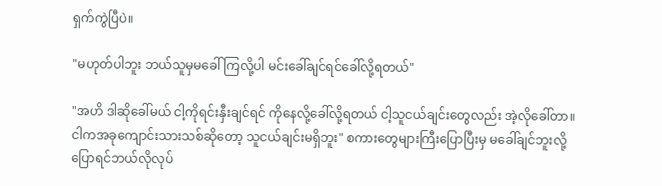ရှက်ကွဲပြီပဲ။

"မဟုတ်ပါဘူး ဘယ်သူမှမခေါ်ကြလို့ပါ မင်းခေါ်ချင်ရင်ခေါ်လို့ရတယ်"

"အဟိ ဒါဆိုခေါ်မယ် ငါ့ကိုရင်းနှီးချင်ရင် ကိုနေလို့ခေါ်လို့ရတယ် ငါ့သူငယ်ချင်းတွေလည်း အဲ့လိုခေါ်တာ။ငါကအခုကျောင်းသားသစ်ဆိုတော့ သူငယ်ချင်းမရှိဘူး" စကားတွေများကြီးပြောပြီးမှ မခေါ်ချင်ဘူးလို့ ပြောရင်ဘယ်လိုလုပ်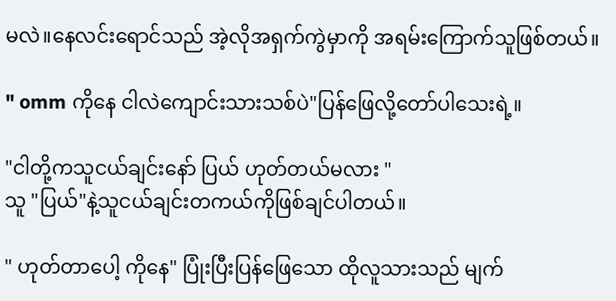မလဲ။နေလင်းရောင်သည် အဲ့လိုအရှက်ကွဲမှာကို အရမ်းကြောက်သူဖြစ်တယ်။

" omm ကိုနေ ငါလဲကျောင်းသားသစ်ပဲ"ပြန်ဖြေလို့တော်ပါသေးရဲ့။

"ငါတို့ကသူငယ်ချင်းနော် ပြယ် ဟုတ်တယ်မလား "
သူ "ပြယ်"နဲ့သူငယ်ချင်းတကယ်ကိုဖြစ်ချင်ပါတယ်။

" ဟုတ်တာပေါ့ ကိုနေ" ပြုံးပြီးပြန်ဖြေသော ထိုလူသားသည် မျက်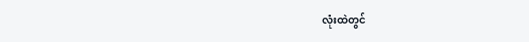လုံးထဲတွင်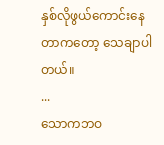နှစ်လိုဖွယ်ကောင်းနေတာကတော့ သေချာပါတယ်။
...
သောကဘဝ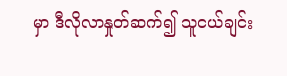မှာ ဒီလိုလာနှုတ်ဆက်၍ သူငယ်ချင်း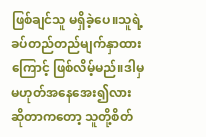ဖြစ်ချင်သူ မရှိခဲ့ပေ။သူရဲ့ခပ်တည်တည်မျက်နှာထားကြောင့် ဖြစ်လိမ့်မည်။ဒါမှမဟုတ်အနေအေး၍လား ဆိုတာကတော့ သူတို့စိတ်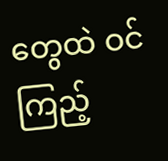တွေထဲ ဝင်ကြည့်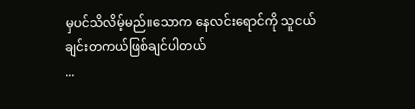မှပင်သိလိမ့်မည်။သောက နေလင်းရောင်ကို သူငယ်ချင်းတကယ်ဖြစ်ချင်ပါတယ်
...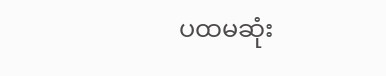ပထမဆုံး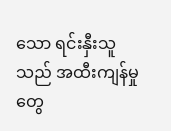သော ရင်းနှီးသူသည် အထီးကျန်မှုတွေ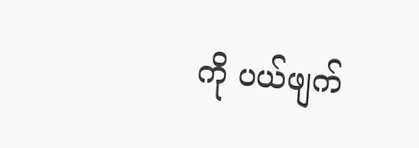ကို ပယ်ဖျက်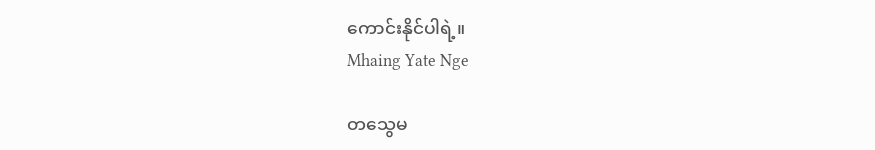ကောင်းနိုင်ပါရဲ့။
Mhaing Yate Nge

တသွေမ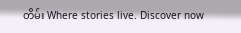တိမ်း Where stories live. Discover now